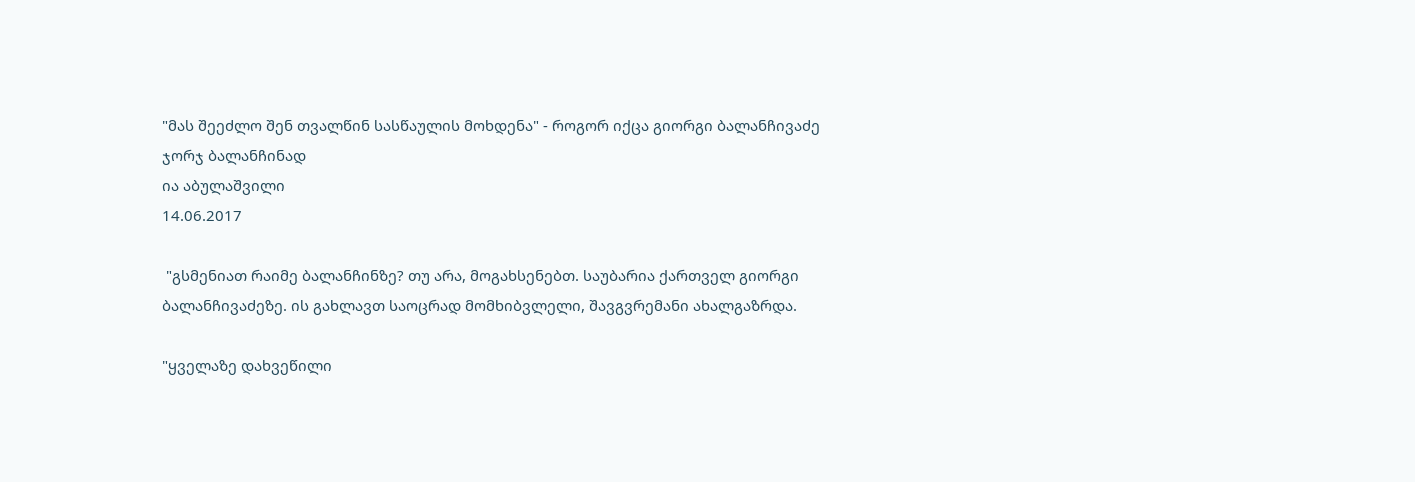"მას შეეძლო შენ თვალწინ სასწაულის მოხდენა" - როგორ იქცა გიორგი ბალანჩივაძე ჯორჯ ბალანჩინად
ია აბულაშვილი
14.06.2017

 "გსმენიათ რაიმე ბალანჩინზე? თუ არა, მოგახსენებთ. საუბარია ქართველ გიორგი ბალანჩივაძეზე. ის გახლავთ საოცრად მომხიბვლელი, შავგვრემანი ახალგაზრდა.

"ყველაზე დახვეწილი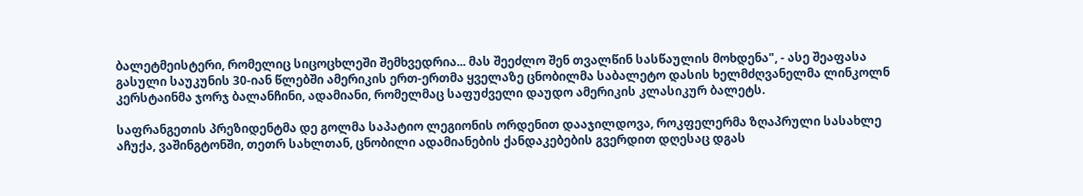ბალეტმეისტერი, რომელიც სიცოცხლეში შემხვედრია... მას შეეძლო შენ თვალწინ სასწაულის მოხდენა", - ასე შეაფასა გასული საუკუნის 30-იან წლებში ამერიკის ერთ-ერთმა ყველაზე ცნობილმა საბალეტო დასის ხელმძღვანელმა ლინკოლნ კერსტაინმა ჯორჯ ბალანჩინი, ადამიანი, რომელმაც საფუძველი დაუდო ამერიკის კლასიკურ ბალეტს.

საფრანგეთის პრეზიდენტმა დე გოლმა საპატიო ლეგიონის ორდენით დააჯილდოვა, როკფელერმა ზღაპრული სასახლე აჩუქა, ვაშინგტონში, თეთრ სახლთან, ცნობილი ადამიანების ქანდაკებების გვერდით დღესაც დგას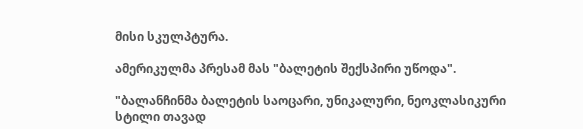მისი სკულპტურა.

ამერიკულმა პრესამ მას "ბალეტის შექსპირი უწოდა".

"ბალანჩინმა ბალეტის საოცარი, უნიკალური, ნეოკლასიკური სტილი თავად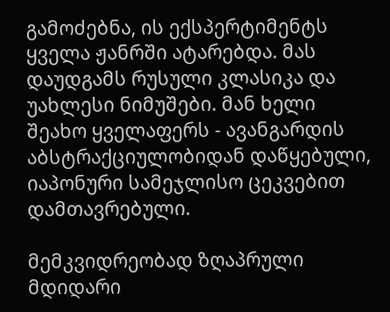გამოძებნა, ის ექსპერტიმენტს ყველა ჟანრში ატარებდა. მას დაუდგამს რუსული კლასიკა და უახლესი ნიმუშები. მან ხელი შეახო ყველაფერს - ავანგარდის აბსტრაქციულობიდან დაწყებული, იაპონური სამეჯლისო ცეკვებით დამთავრებული.

მემკვიდრეობად ზღაპრული მდიდარი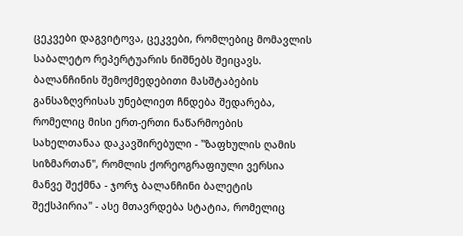ცეკვები დაგვიტოვა, ცეკვები, რომლებიც მომავლის საბალეტო რეპერტუარის ნიშნებს შეიცავს. ბალანჩინის შემოქმედებითი მასშტაბების განსაზღვრისას უნებლიეთ ჩნდება შედარება, რომელიც მისი ერთ-ერთი ნაწარმოების სახელთანაა დაკავშირებული - "ზაფხულის ღამის სიზმართან", რომლის ქორეოგრაფიული ვერსია მანვე შექმნა - ჯორჯ ბალანჩინი ბალეტის შექსპირია" - ასე მთავრდება სტატია, რომელიც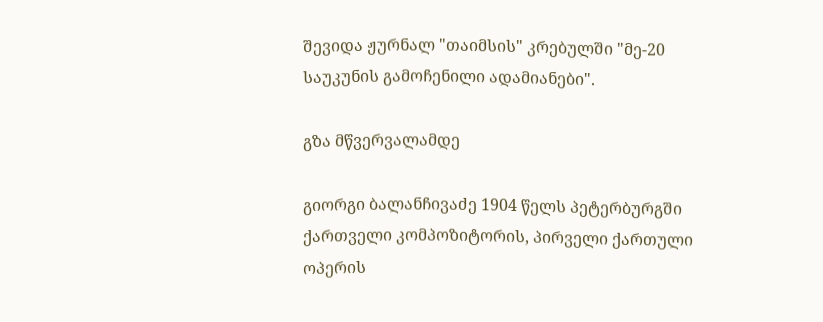შევიდა ჟურნალ "თაიმსის" კრებულში "მე-20 საუკუნის გამოჩენილი ადამიანები".

გზა მწვერვალამდე

გიორგი ბალანჩივაძე 1904 წელს პეტერბურგში ქართველი კომპოზიტორის, პირველი ქართული ოპერის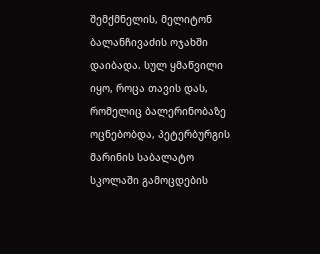შემქმნელის, მელიტონ ბალანჩივაძის ოჯახში დაიბადა. სულ ყმაწვილი იყო, როცა თავის დას, რომელიც ბალერინობაზე ოცნებობდა, პეტერბურგის მარინის საბალატო სკოლაში გამოცდების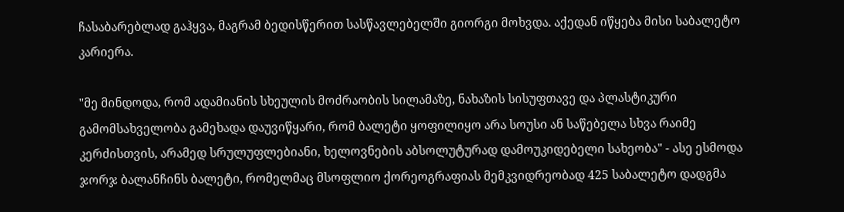ჩასაბარებლად გაჰყვა, მაგრამ ბედისწერით სასწავლებელში გიორგი მოხვდა. აქედან იწყება მისი საბალეტო კარიერა.

"მე მინდოდა, რომ ადამიანის სხეულის მოძრაობის სილამაზე, ნახაზის სისუფთავე და პლასტიკური გამომსახველობა გამეხადა დაუვიწყარი, რომ ბალეტი ყოფილიყო არა სოუსი ან საწებელა სხვა რაიმე კერძისთვის, არამედ სრულუფლებიანი, ხელოვნების აბსოლუტურად დამოუკიდებელი სახეობა" - ასე ესმოდა ჯორჯ ბალანჩინს ბალეტი, რომელმაც მსოფლიო ქორეოგრაფიას მემკვიდრეობად 425 საბალეტო დადგმა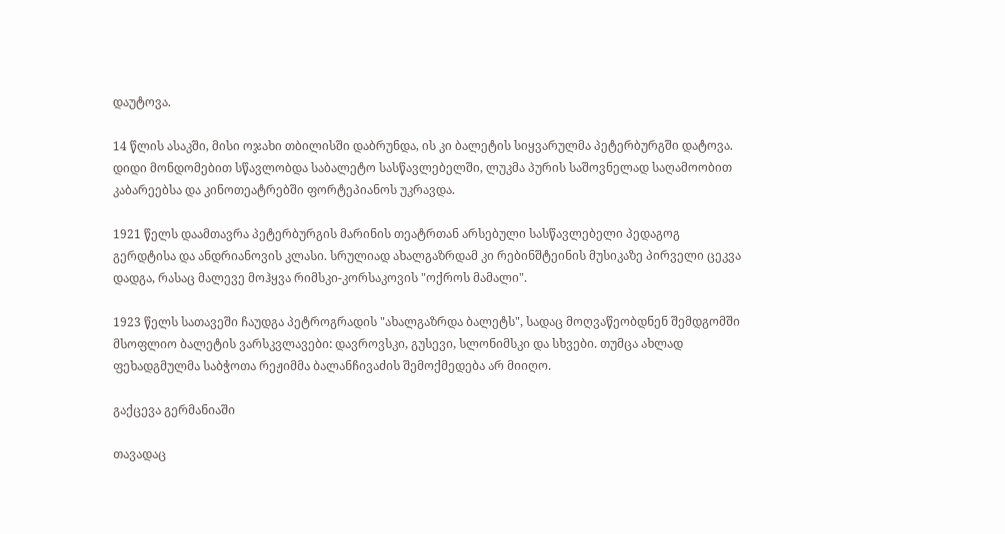დაუტოვა.

14 წლის ასაკში, მისი ოჯახი თბილისში დაბრუნდა, ის კი ბალეტის სიყვარულმა პეტერბურგში დატოვა. დიდი მონდომებით სწავლობდა საბალეტო სასწავლებელში, ლუკმა პურის საშოვნელად საღამოობით კაბარეებსა და კინოთეატრებში ფორტეპიანოს უკრავდა.

1921 წელს დაამთავრა პეტერბურგის მარინის თეატრთან არსებული სასწავლებელი პედაგოგ გერდტისა და ანდრიანოვის კლასი. სრულიად ახალგაზრდამ კი რებინშტეინის მუსიკაზე პირველი ცეკვა დადგა, რასაც მალევე მოჰყვა რიმსკი-კორსაკოვის "ოქროს მამალი".

1923 წელს სათავეში ჩაუდგა პეტროგრადის "ახალგაზრდა ბალეტს", სადაც მოღვაწეობდნენ შემდგომში მსოფლიო ბალეტის ვარსკვლავები: დავროვსკი, გუსევი, სლონიმსკი და სხვები. თუმცა ახლად ფეხადგმულმა საბჭოთა რეჟიმმა ბალანჩივაძის შემოქმედება არ მიიღო.

გაქცევა გერმანიაში

თავადაც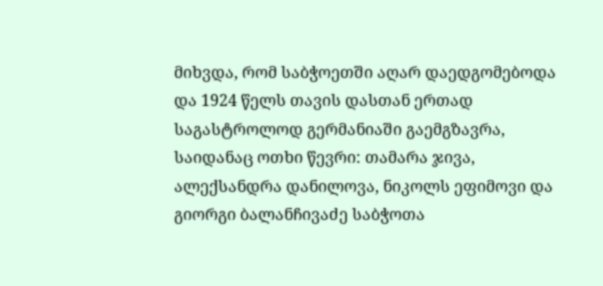მიხვდა, რომ საბჭოეთში აღარ დაედგომებოდა და 1924 წელს თავის დასთან ერთად საგასტროლოდ გერმანიაში გაემგზავრა, საიდანაც ოთხი წევრი: თამარა ჯივა, ალექსანდრა დანილოვა, ნიკოლს ეფიმოვი და გიორგი ბალანჩივაძე საბჭოთა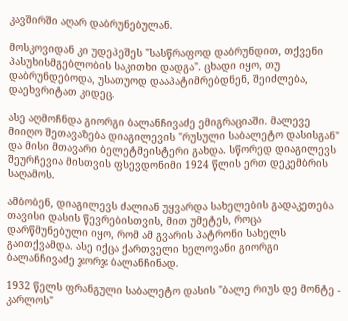კავშირში აღარ დაბრუნებულან.

მოსკოვიდან კი უდეპეშეს "სასწრაფოდ დაბრუნდით, თქვენი პასუხისმგებლობის საკითხი დადგა". ცხადი იყო, თუ დაბრუნდებოდა, უსათუოდ დააპატიმრებდნენ, შეიძლება, დაეხვრიტათ კიდეც.

ასე აღმოჩნდა გიორგი ბალანჩივაძე ემიგრაციაში. მალევე მიიღო შეთავაზება დიაგილევის "რუსული საბალეტო დასისგან" და მისი მთავარი ბელეტმეისტერი გახდა. სწორედ დიაგილევს შეურჩევია მისთვის ფსევდონიმი 1924 წლის ერთ დეკემბრის საღამოს.

ამბობენ, დიაგილევს ძალიან უყვარდა სახელების გადაკეთება თავისი დასის წევრებისთვის, მით უმეტეს, როცა დარწმუნებული იყო, რომ ამ გვარის პატრონი სახელს გაითქვამდა. ასე იქცა ქართველი ხელოვანი გიორგი ბალანჩივაძე ჯორჯ ბალანჩინად.

1932 წელს ფრანგული საბალეტო დასის "ბალე რიუს დე მონტე - კარლოს"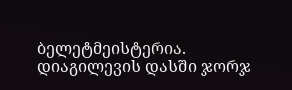ბელეტმეისტერია. დიაგილევის დასში ჯორჯ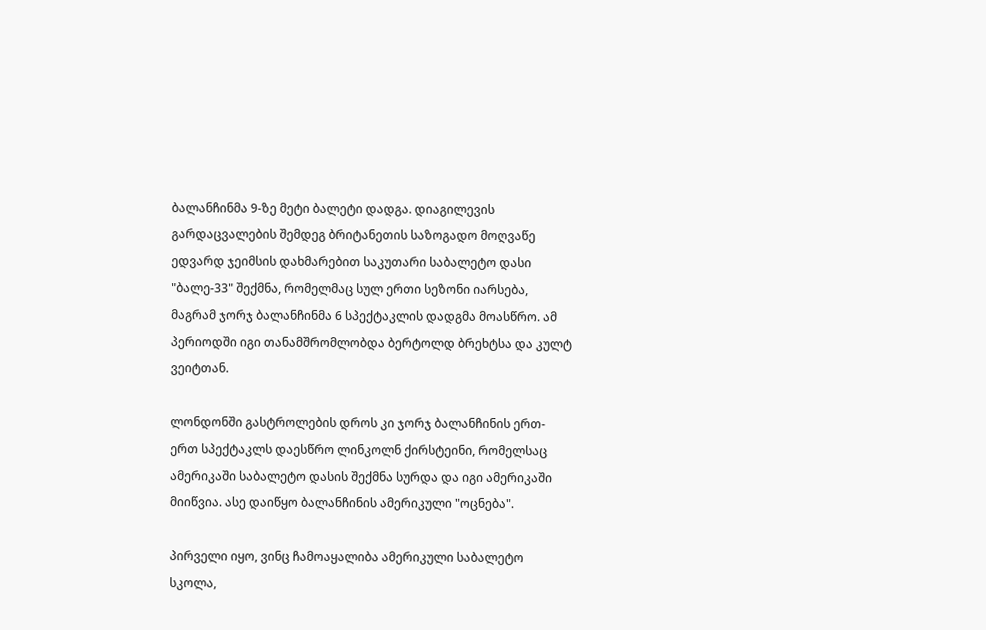ბალანჩინმა 9-ზე მეტი ბალეტი დადგა. დიაგილევის გარდაცვალების შემდეგ ბრიტანეთის საზოგადო მოღვაწე ედვარდ ჯეიმსის დახმარებით საკუთარი საბალეტო დასი "ბალე-33" შექმნა, რომელმაც სულ ერთი სეზონი იარსება, მაგრამ ჯორჯ ბალანჩინმა 6 სპექტაკლის დადგმა მოასწრო. ამ პერიოდში იგი თანამშრომლობდა ბერტოლდ ბრეხტსა და კულტ ვეიტთან.

ლონდონში გასტროლების დროს კი ჯორჯ ბალანჩინის ერთ-ერთ სპექტაკლს დაესწრო ლინკოლნ ქირსტეინი, რომელსაც ამერიკაში საბალეტო დასის შექმნა სურდა და იგი ამერიკაში მიიწვია. ასე დაიწყო ბალანჩინის ამერიკული "ოცნება".

პირველი იყო, ვინც ჩამოაყალიბა ამერიკული საბალეტო სკოლა,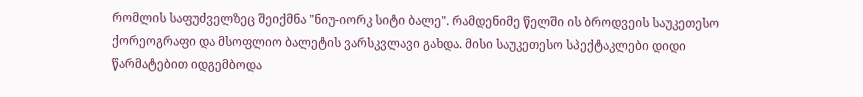რომლის საფუძველზეც შეიქმნა "ნიუ-იორკ სიტი ბალე". რამდენიმე წელში ის ბროდვეის საუკეთესო ქორეოგრაფი და მსოფლიო ბალეტის ვარსკვლავი გახდა. მისი საუკეთესო სპექტაკლები დიდი წარმატებით იდგემბოდა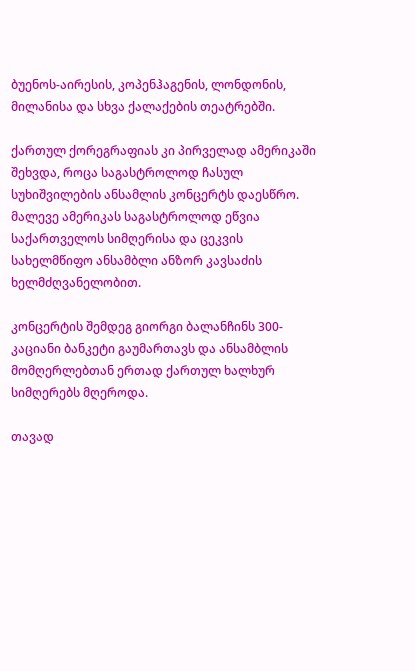ბუენოს-აირესის, კოპენჰაგენის, ლონდონის, მილანისა და სხვა ქალაქების თეატრებში.

ქართულ ქორეგრაფიას კი პირველად ამერიკაში შეხვდა, როცა საგასტროლოდ ჩასულ სუხიშვილების ანსამლის კონცერტს დაესწრო. მალევე ამერიკას საგასტროლოდ ეწვია საქართველოს სიმღერისა და ცეკვის სახელმწიფო ანსამბლი ანზორ კავსაძის ხელმძღვანელობით.

კონცერტის შემდეგ გიორგი ბალანჩინს 300-კაციანი ბანკეტი გაუმართავს და ანსამბლის მომღერლებთან ერთად ქართულ ხალხურ სიმღერებს მღეროდა.

თავად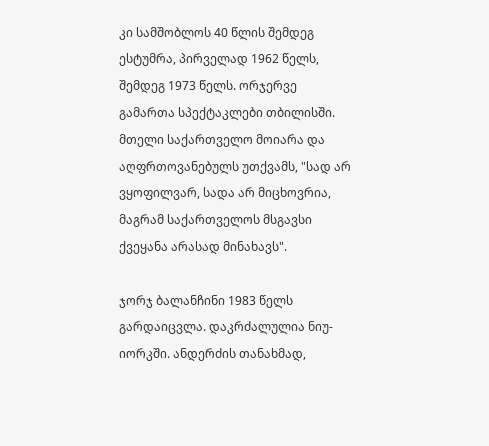კი სამშობლოს 40 წლის შემდეგ ესტუმრა, პირველად 1962 წელს, შემდეგ 1973 წელს. ორჯერვე გამართა სპექტაკლები თბილისში. მთელი საქართველო მოიარა და აღფრთოვანებულს უთქვამს, "სად არ ვყოფილვარ, სადა არ მიცხოვრია, მაგრამ საქართველოს მსგავსი ქვეყანა არასად მინახავს".

ჯორჯ ბალანჩინი 1983 წელს გარდაიცვლა. დაკრძალულია ნიუ-იორკში. ანდერძის თანახმად,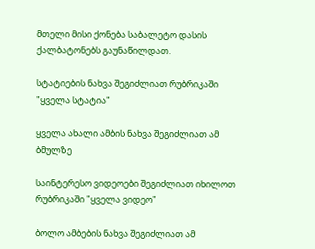მთელი მისი ქონება საბალეტო დასის ქალბატონებს გაუნაწილდათ.

სტატიების ნახვა შეგიძლიათ რუბრიკაში "ყველა სტატია"

ყველა ახალი ამბის ნახვა შეგიძლიათ ამ ბმულზე

საინტერესო ვიდეოები შეგიძლიათ იხილოთ რუბრიკაში "ყველა ვიდეო"

ბოლო ამბების ნახვა შეგიძლიათ ამ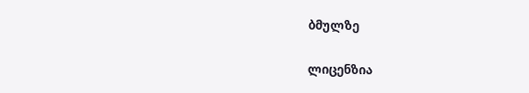ბმულზე

ლიცენზია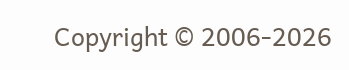Copyright © 2006-2026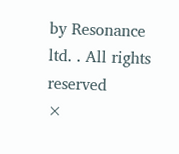by Resonance ltd. . All rights reserved
×